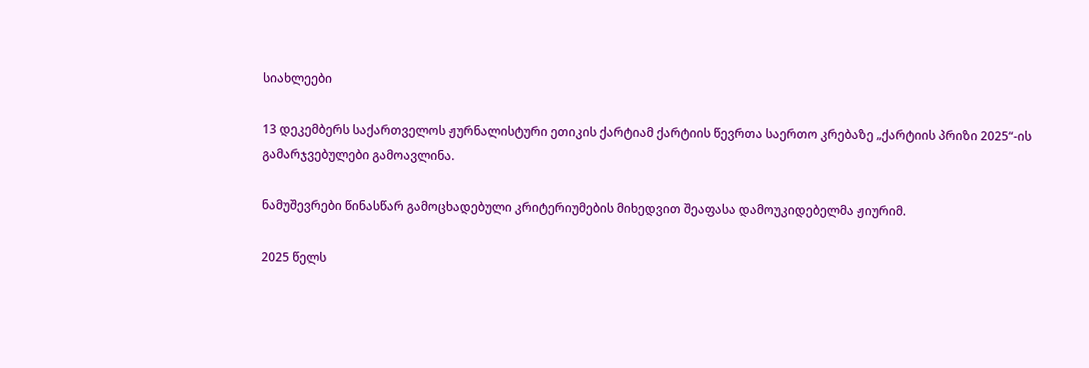სიახლეები

13 დეკემბერს საქართველოს ჟურნალისტური ეთიკის ქარტიამ ქარტიის წევრთა საერთო კრებაზე „ქარტიის პრიზი 2025“-ის გამარჯვებულები გამოავლინა.

ნამუშევრები წინასწარ გამოცხადებული კრიტერიუმების მიხედვით შეაფასა დამოუკიდებელმა ჟიურიმ.

2025 წელს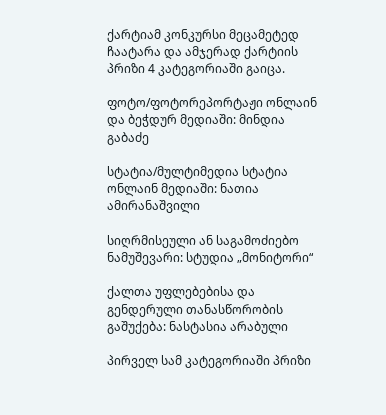ქარტიამ კონკურსი მეცამეტედ ჩაატარა და ამჯერად ქარტიის პრიზი 4 კატეგორიაში გაიცა.

ფოტო/ფოტორეპორტაჟი ონლაინ და ბეჭდურ მედიაში: მინდია გაბაძე

სტატია/მულტიმედია სტატია ონლაინ მედიაში: ნათია ამირანაშვილი

სიღრმისეული ან საგამოძიებო ნამუშევარი: სტუდია „მონიტორი“

ქალთა უფლებებისა და გენდერული თანასწორობის გაშუქება: ნასტასია არაბული

პირველ სამ კატეგორიაში პრიზი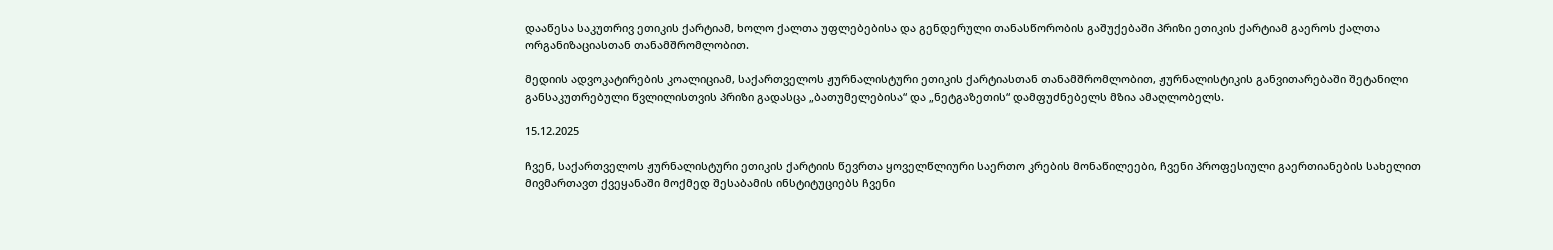დააწესა საკუთრივ ეთიკის ქარტიამ, ხოლო ქალთა უფლებებისა და გენდერული თანასწორობის გაშუქებაში პრიზი ეთიკის ქარტიამ გაეროს ქალთა ორგანიზაციასთან თანამშრომლობით.

მედიის ადვოკატირების კოალიციამ, საქართველოს ჟურნალისტური ეთიკის ქარტიასთან თანამშრომლობით, ჟურნალისტიკის განვითარებაში შეტანილი განსაკუთრებული წვლილისთვის პრიზი გადასცა „ბათუმელებისა“ და „ნეტგაზეთის“ დამფუძნებელს მზია ამაღლობელს.

15.12.2025

ჩვენ, საქართველოს ჟურნალისტური ეთიკის ქარტიის წევრთა ყოველწლიური საერთო კრების მონაწილეები, ჩვენი პროფესიული გაერთიანების სახელით მივმართავთ ქვეყანაში მოქმედ შესაბამის ინსტიტუციებს ჩვენი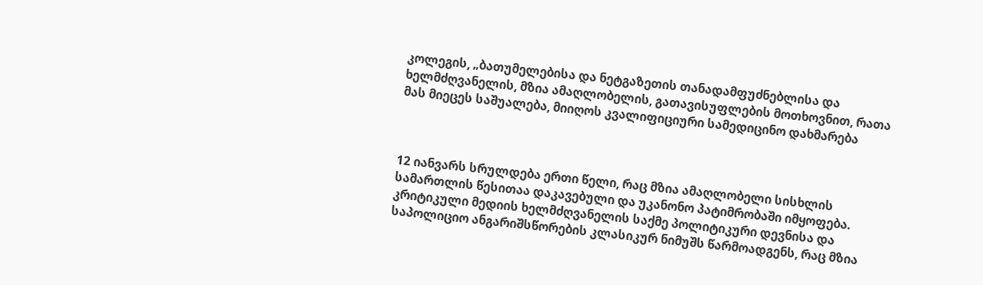კოლეგის, „ბათუმელებისა და ნეტგაზეთის თანადამფუძნებლისა და ხელმძღვანელის, მზია ამაღლობელის, გათავისუფლების მოთხოვნით, რათა მას მიეცეს საშუალება, მიიღოს კვალიფიციური სამედიცინო დახმარება



12 იანვარს სრულდება ერთი წელი, რაც მზია ამაღლობელი სისხლის სამართლის წესითაა დაკავებული და უკანონო პატიმრობაში იმყოფება. კრიტიკული მედიის ხელმძღვანელის საქმე პოლიტიკური დევნისა და საპოლიციო ანგარიშსწორების კლასიკურ ნიმუშს წარმოადგენს, რაც მზია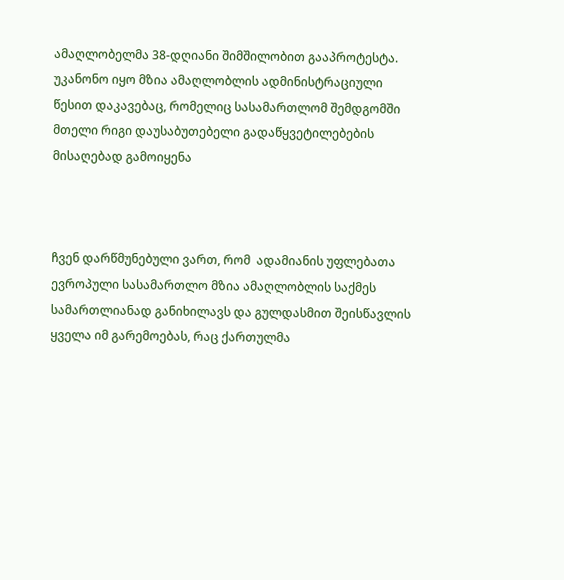ამაღლობელმა 38-დღიანი შიმშილობით გააპროტესტა. უკანონო იყო მზია ამაღლობლის ადმინისტრაციული წესით დაკავებაც, რომელიც სასამართლომ შემდგომში მთელი რიგი დაუსაბუთებელი გადაწყვეტილებების მისაღებად გამოიყენა



ჩვენ დარწმუნებული ვართ, რომ  ადამიანის უფლებათა ევროპული სასამართლო მზია ამაღლობლის საქმეს სამართლიანად განიხილავს და გულდასმით შეისწავლის ყველა იმ გარემოებას, რაც ქართულმა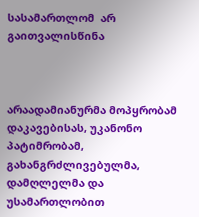სასამართლომ  არ გაითვალისწინა



არაადამიანურმა მოპყრობამ დაკავებისას, უკანონო პატიმრობამ, გახანგრძლივებულმა, დამღლელმა და უსამართლობით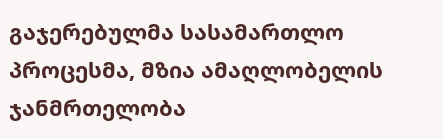გაჯერებულმა სასამართლო პროცესმა, მზია ამაღლობელის ჯანმრთელობა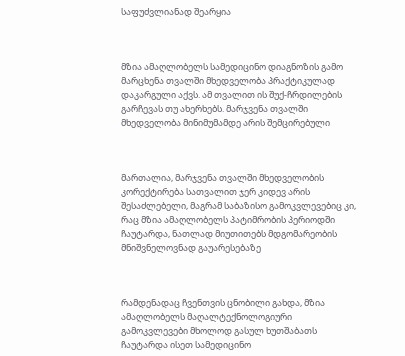საფუძვლიანად შეარყია



მზია ამაღლობელს სამედიცინო დიაგნოზის გამო მარცხენა თვალში მხედველობა პრაქტიკულად დაკარგული აქვს. ამ თვალით ის შუქ-ჩრდილების გარჩევას თუ ახერხებს. მარჯვენა თვალში მხედველობა მინიმუმამდე არის შემცირებული



მართალია, მარჯვენა თვალში მხედველობის კორექტირება სათვალით ჯერ კიდევ არის შესაძლებელი, მაგრამ საბაზისო გამოკვლევებიც კი, რაც მზია ამაღლობელს პატიმრობის პერიოდში ჩაუტარდა, ნათლად მიუთითებს მდგომარეობის მნიშვნელოვნად გაუარესებაზე



რამდენადაც ჩვენთვის ცნობილი გახდა, მზია ამაღლობელს მაღალტექნოლოგიური გამოკვლევები მხოლოდ გასულ ხუთშაბათს ჩაუტარდა ისეთ სამედიცინო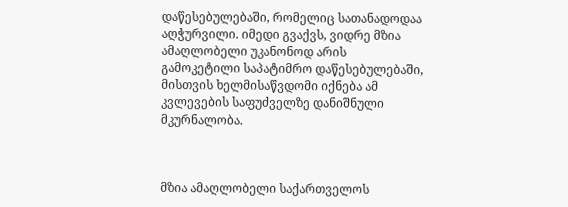დაწესებულებაში, რომელიც სათანადოდაა აღჭურვილი. იმედი გვაქვს, ვიდრე მზია ამაღლობელი უკანონოდ არის გამოკეტილი საპატიმრო დაწესებულებაში, მისთვის ხელმისაწვდომი იქნება ამ კვლევების საფუძველზე დანიშნული მკურნალობა.



მზია ამაღლობელი საქართველოს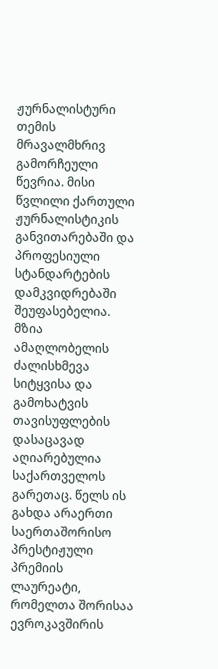ჟურნალისტური თემის მრავალმხრივ გამორჩეული წევრია. მისი წვლილი ქართული ჟურნალისტიკის განვითარებაში და პროფესიული სტანდარტების დამკვიდრებაში შეუფასებელია. მზია ამაღლობელის ძალისხმევა სიტყვისა და გამოხატვის თავისუფლების დასაცავად აღიარებულია საქართველოს გარეთაც. წელს ის გახდა არაერთი საერთაშორისო პრესტიჟული პრემიის ლაურეატი, რომელთა შორისაა ევროკავშირის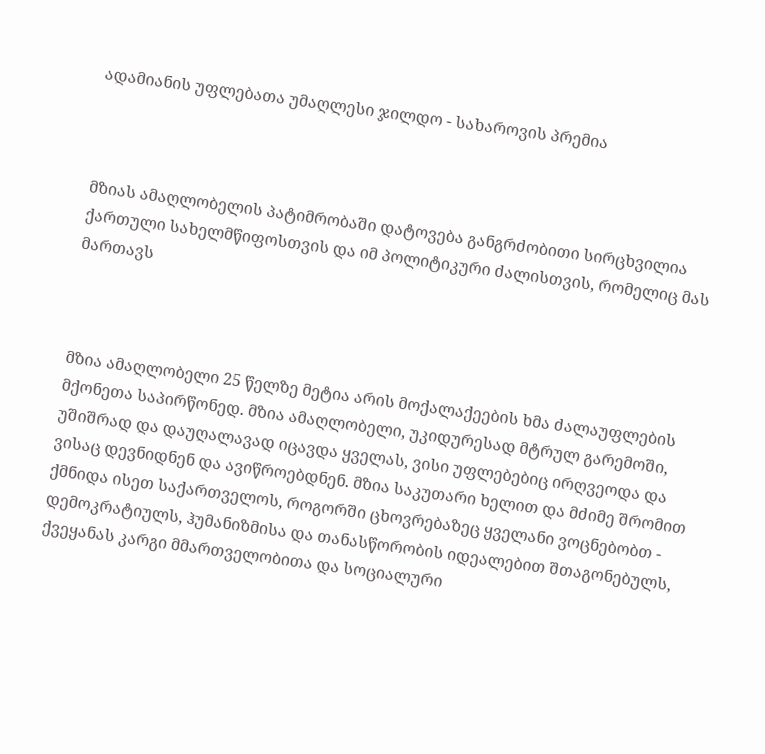ადამიანის უფლებათა უმაღლესი ჯილდო - სახაროვის პრემია



მზიას ამაღლობელის პატიმრობაში დატოვება განგრძობითი სირცხვილია ქართული სახელმწიფოსთვის და იმ პოლიტიკური ძალისთვის, რომელიც მას მართავს



მზია ამაღლობელი 25 წელზე მეტია არის მოქალაქეების ხმა ძალაუფლების მქონეთა საპირწონედ. მზია ამაღლობელი, უკიდურესად მტრულ გარემოში, უშიშრად და დაუღალავად იცავდა ყველას, ვისი უფლებებიც ირღვეოდა და ვისაც დევნიდნენ და ავიწროებდნენ. მზია საკუთარი ხელით და მძიმე შრომით ქმნიდა ისეთ საქართველოს, როგორში ცხოვრებაზეც ყველანი ვოცნებობთ - დემოკრატიულს, ჰუმანიზმისა და თანასწორობის იდეალებით შთაგონებულს, ქვეყანას კარგი მმართველობითა და სოციალური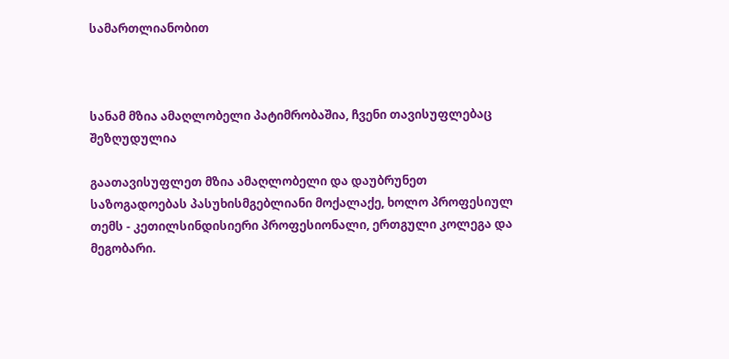სამართლიანობით



სანამ მზია ამაღლობელი პატიმრობაშია, ჩვენი თავისუფლებაც შეზღუდულია

გაათავისუფლეთ მზია ამაღლობელი და დაუბრუნეთ საზოგადოებას პასუხისმგებლიანი მოქალაქე, ხოლო პროფესიულ თემს - კეთილსინდისიერი პროფესიონალი, ერთგული კოლეგა და მეგობარი.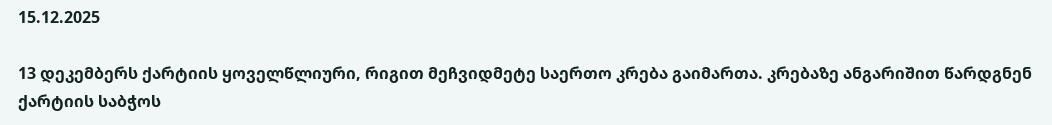15.12.2025

13 დეკემბერს ქარტიის ყოველწლიური, რიგით მეჩვიდმეტე საერთო კრება გაიმართა. კრებაზე ანგარიშით წარდგნენ ქარტიის საბჭოს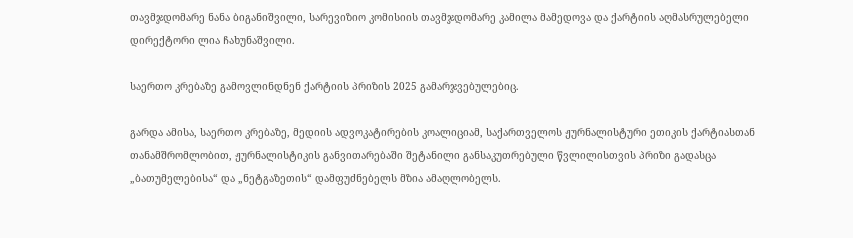თავმჯდომარე ნანა ბიგანიშვილი, სარევიზიო კომისიის თავმჯდომარე კამილა მამედოვა და ქარტიის აღმასრულებელი დირექტორი ლია ჩახუნაშვილი.

საერთო კრებაზე გამოვლინდნენ ქარტიის პრიზის 2025 გამარჯვებულებიც.

გარდა ამისა, საერთო კრებაზე, მედიის ადვოკატირების კოალიციამ, საქართველოს ჟურნალისტური ეთიკის ქარტიასთან თანამშრომლობით, ჟურნალისტიკის განვითარებაში შეტანილი განსაკუთრებული წვლილისთვის პრიზი გადასცა „ბათუმელებისა“ და „ნეტგაზეთის“ დამფუძნებელს მზია ამაღლობელს.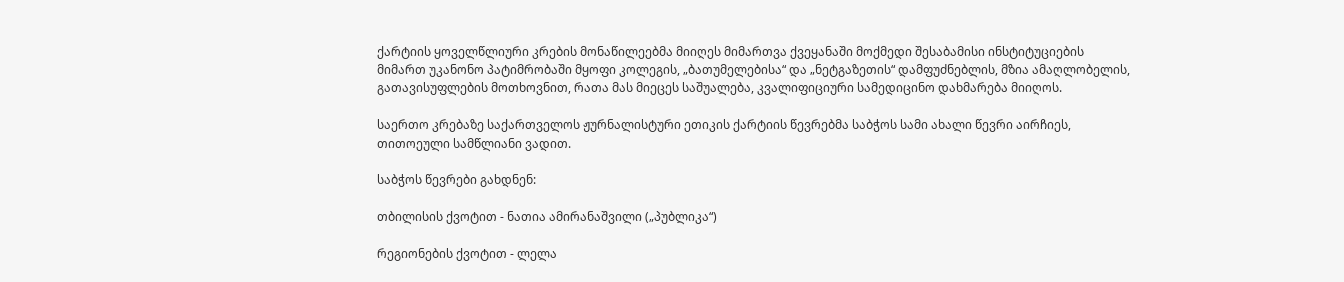ქარტიის ყოველწლიური კრების მონაწილეებმა მიიღეს მიმართვა ქვეყანაში მოქმედი შესაბამისი ინსტიტუციების მიმართ უკანონო პატიმრობაში მყოფი კოლეგის, „ბათუმელებისა“ და „ნეტგაზეთის“ დამფუძნებლის, მზია ამაღლობელის, გათავისუფლების მოთხოვნით, რათა მას მიეცეს საშუალება, კვალიფიციური სამედიცინო დახმარება მიიღოს.

საერთო კრებაზე საქართველოს ჟურნალისტური ეთიკის ქარტიის წევრებმა საბჭოს სამი ახალი წევრი აირჩიეს, თითოეული სამწლიანი ვადით.

საბჭოს წევრები გახდნენ:

თბილისის ქვოტით - ნათია ამირანაშვილი („პუბლიკა“)

რეგიონების ქვოტით - ლელა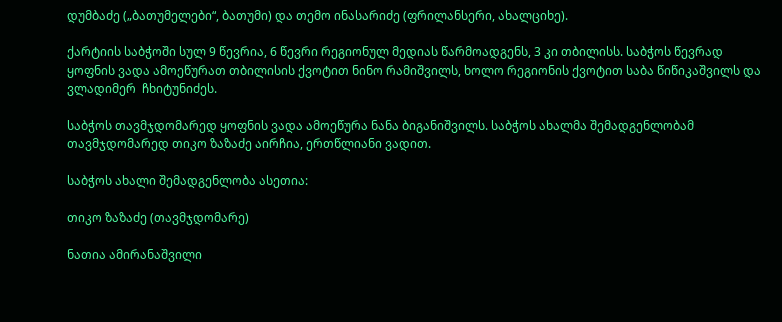დუმბაძე („ბათუმელები“, ბათუმი) და თემო ინასარიძე (ფრილანსერი, ახალციხე).

ქარტიის საბჭოში სულ 9 წევრია, 6 წევრი რეგიონულ მედიას წარმოადგენს, 3 კი თბილისს. საბჭოს წევრად ყოფნის ვადა ამოეწურათ თბილისის ქვოტით ნინო რამიშვილს, ხოლო რეგიონის ქვოტით საბა წიწიკაშვილს და ვლადიმერ  ჩხიტუნიძეს.

საბჭოს თავმჯდომარედ ყოფნის ვადა ამოეწურა ნანა ბიგანიშვილს. საბჭოს ახალმა შემადგენლობამ თავმჯდომარედ თიკო ზაზაძე აირჩია, ერთწლიანი ვადით.

საბჭოს ახალი შემადგენლობა ასეთია:

თიკო ზაზაძე (თავმჯდომარე)

ნათია ამირანაშვილი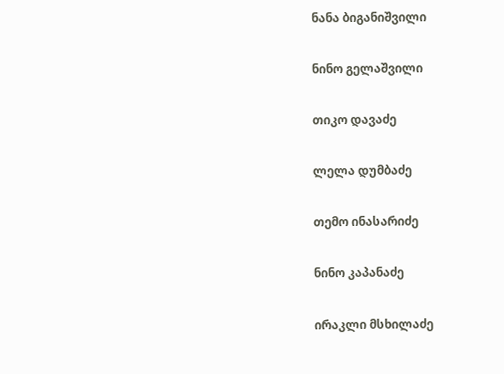ნანა ბიგანიშვილი

ნინო გელაშვილი

თიკო დავაძე

ლელა დუმბაძე

თემო ინასარიძე

ნინო კაპანაძე

ირაკლი მსხილაძე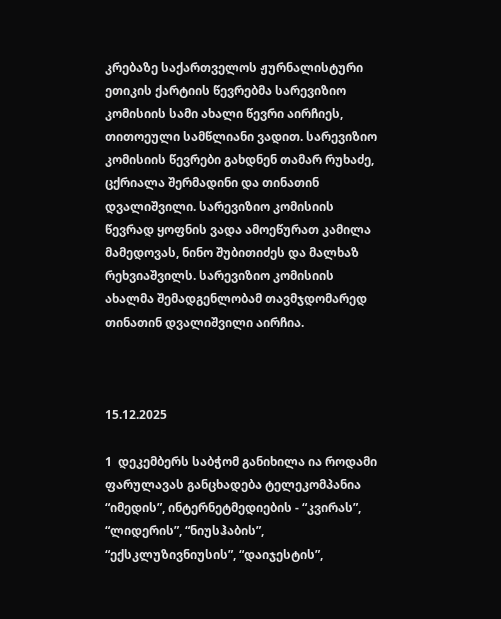კრებაზე საქართველოს ჟურნალისტური ეთიკის ქარტიის წევრებმა სარევიზიო კომისიის სამი ახალი წევრი აირჩიეს, თითოეული სამწლიანი ვადით. სარევიზიო კომისიის წევრები გახდნენ თამარ რუხაძე, ცქრიალა შერმადინი და თინათინ დვალიშვილი. სარევიზიო კომისიის წევრად ყოფნის ვადა ამოეწურათ კამილა მამედოვას, ნინო შუბითიძეს და მალხაზ რეხვიაშვილს. სარევიზიო კომისიის ახალმა შემადგენლობამ თავმჯდომარედ თინათინ დვალიშვილი აირჩია.



15.12.2025

1  დეკემბერს საბჭომ განიხილა ია როდამი ფარულავას განცხადება ტელეკომპანია “იმედის”, ინტერნეტმედიების - “კვირას”, “ლიდერის”, “ნიუსჰაბის”, “ექსკლუზივნიუსის”, “დაიჯესტის”,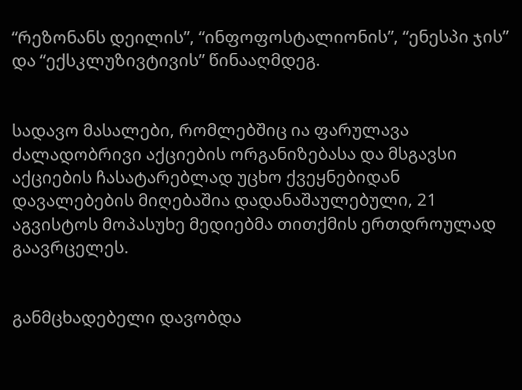“რეზონანს დეილის”, “ინფოფოსტალიონის”, “ენესპი ჯის” და “ექსკლუზივტივის” წინააღმდეგ.


სადავო მასალები, რომლებშიც ია ფარულავა ძალადობრივი აქციების ორგანიზებასა და მსგავსი აქციების ჩასატარებლად უცხო ქვეყნებიდან დავალებების მიღებაშია დადანაშაულებული, 21 აგვისტოს მოპასუხე მედიებმა თითქმის ერთდროულად გაავრცელეს.


განმცხადებელი დავობდა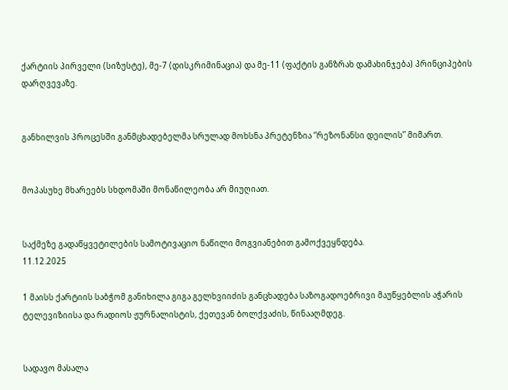ქარტიის პირველი (სიზუსტე), მე-7 (დისკრიმინაცია) და მე-11 (ფაქტის განზრახ დამახინჯება) პრინციპების დარღვევაზე.


განხილვის პროცესში განმცხადებელმა სრულად მოხსნა პრეტენზია “რეზონანსი დეილის” მიმართ.


მოპასუხე მხარეებს სხდომაში მონაწილეობა არ მიუღიათ.


საქმეზე გადაწყვეტილების სამოტივაციო ნაწილი მოგვიანებით გამოქვეყნდება.
11.12.2025

1 მაისს ქარტიის საბჭომ განიხილა გიგა გელხვიიძის განცხადება საზოგადოებრივი მაუწყებლის აჭარის ტელევიზიისა და რადიოს ჟურნალისტის, ქეთევან ბოლქვაძის, წინააღმდეგ.


სადავო მასალა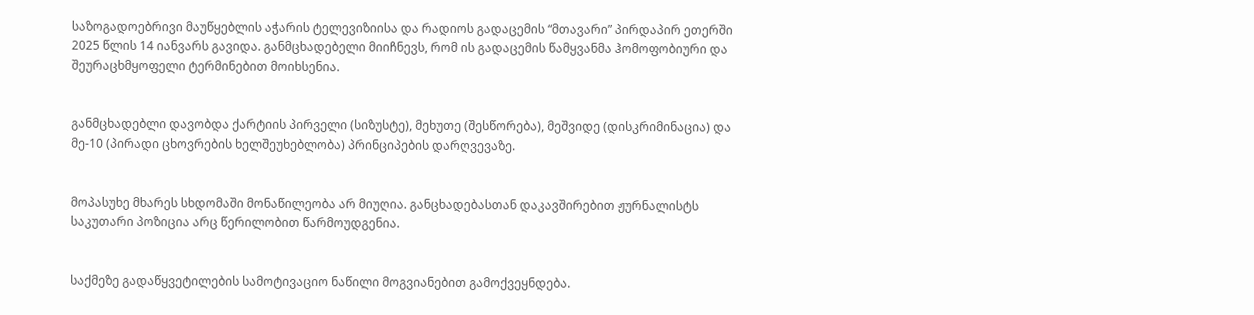საზოგადოებრივი მაუწყებლის აჭარის ტელევიზიისა და რადიოს გადაცემის “მთავარი” პირდაპირ ეთერში 2025 წლის 14 იანვარს გავიდა. განმცხადებელი მიიჩნევს, რომ ის გადაცემის წამყვანმა ჰომოფობიური და შეურაცხმყოფელი ტერმინებით მოიხსენია.


განმცხადებლი დავობდა ქარტიის პირველი (სიზუსტე), მეხუთე (შესწორება), მეშვიდე (დისკრიმინაცია) და მე-10 (პირადი ცხოვრების ხელშეუხებლობა) პრინციპების დარღვევაზე.


მოპასუხე მხარეს სხდომაში მონაწილეობა არ მიუღია. განცხადებასთან დაკავშირებით ჟურნალისტს საკუთარი პოზიცია არც წერილობით წარმოუდგენია.


საქმეზე გადაწყვეტილების სამოტივაციო ნაწილი მოგვიანებით გამოქვეყნდება.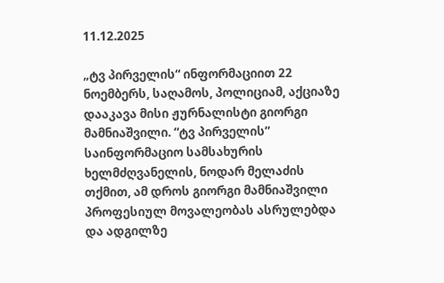11.12.2025

„ტვ პირველის“ ინფორმაციით 22 ნოემბერს, საღამოს, პოლიციამ, აქციაზე დააკავა მისი ჟურნალისტი გიორგი მამნიაშვილი. “ტვ პირველის” საინფორმაციო სამსახურის ხელმძღვანელის, ნოდარ მელაძის თქმით, ამ დროს გიორგი მამნიაშვილი პროფესიულ მოვალეობას ასრულებდა და ადგილზე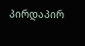პირდაპირ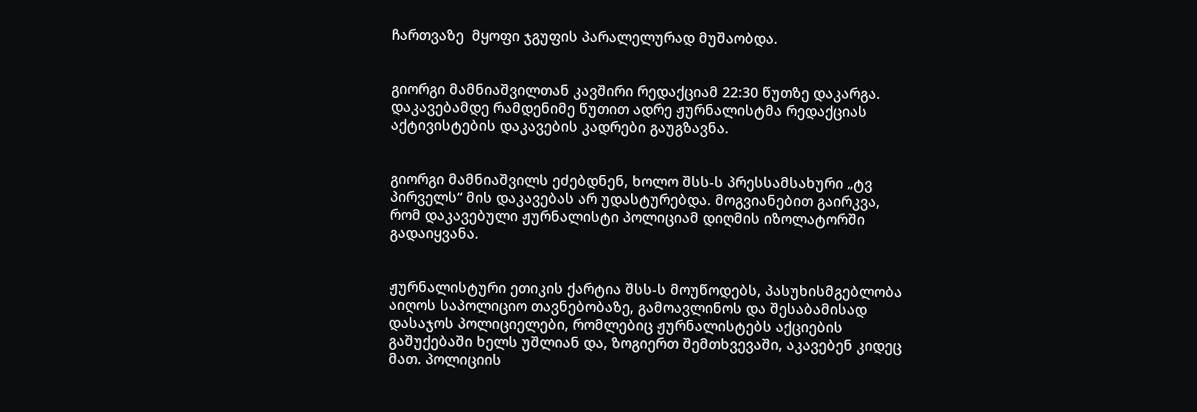ჩართვაზე  მყოფი ჯგუფის პარალელურად მუშაობდა.


გიორგი მამნიაშვილთან კავშირი რედაქციამ 22:30 წუთზე დაკარგა. დაკავებამდე რამდენიმე წუთით ადრე ჟურნალისტმა რედაქციას აქტივისტების დაკავების კადრები გაუგზავნა.


გიორგი მამნიაშვილს ეძებდნენ, ხოლო შსს-ს პრესსამსახური „ტვ პირველს“ მის დაკავებას არ უდასტურებდა. მოგვიანებით გაირკვა, რომ დაკავებული ჟურნალისტი პოლიციამ დიღმის იზოლატორში გადაიყვანა.


ჟურნალისტური ეთიკის ქარტია შსს-ს მოუწოდებს, პასუხისმგებლობა აიღოს საპოლიციო თავნებობაზე, გამოავლინოს და შესაბამისად დასაჯოს პოლიციელები, რომლებიც ჟურნალისტებს აქციების გაშუქებაში ხელს უშლიან და, ზოგიერთ შემთხვევაში, აკავებენ კიდეც მათ. პოლიციის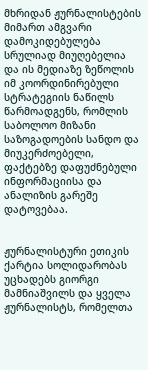მხრიდან ჟურნალისტების მიმართ ამგვარი დამოკიდებულება სრულიად მიუღებელია და ის მედიაზე ზეწოლის იმ კოორდინირებული სტრატეგიის ნაწილს წარმოადგენს, რომლის საბოლოო მიზანი საზოგადოების სანდო და მიუკერძოებელი, ფაქტებზე დაფუძნებული ინფორმაციისა და ანალიზის გარეშე დატოვებაა.


ჟურნალისტური ეთიკის ქარტია სოლიდარობას უცხადებს გიორგი მამნიაშვილს და ყველა ჟურნალისტს, რომელთა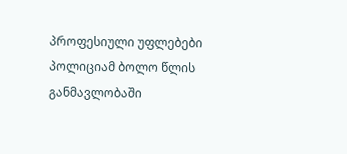პროფესიული უფლებები პოლიციამ ბოლო წლის განმავლობაში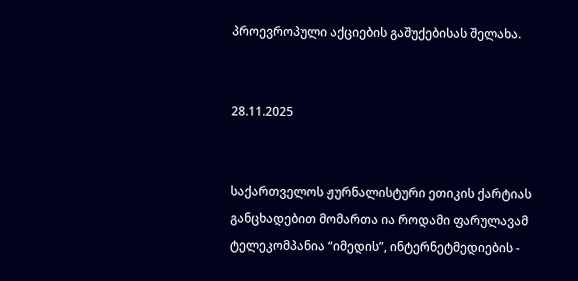პროევროპული აქციების გაშუქებისას შელახა.


28.11.2025


საქართველოს ჟურნალისტური ეთიკის ქარტიას განცხადებით მომართა ია როდამი ფარულავამ ტელეკომპანია “იმედის”, ინტერნეტმედიების -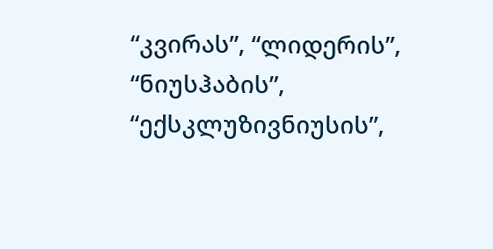“კვირას”, “ლიდერის”, “ნიუსჰაბის”, “ექსკლუზივნიუსის”,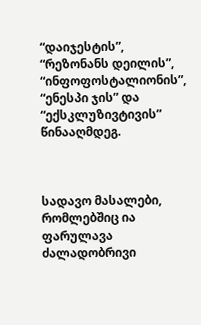“დაიჯესტის”, “რეზონანს დეილის”, “ინფოფოსტალიონის”, “ენესპი ჯის” და “ექსკლუზივტივის” წინააღმდეგ.



სადავო მასალები, რომლებშიც ია ფარულავა ძალადობრივი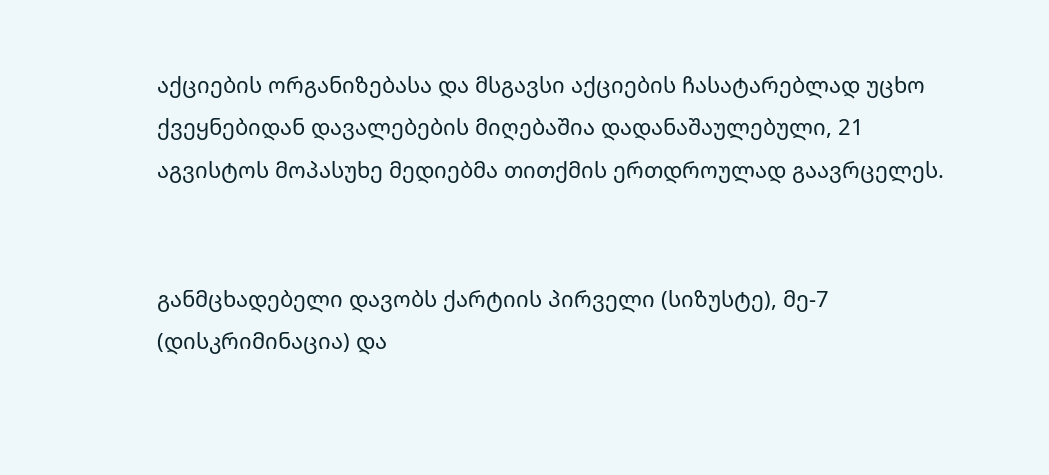აქციების ორგანიზებასა და მსგავსი აქციების ჩასატარებლად უცხო ქვეყნებიდან დავალებების მიღებაშია დადანაშაულებული, 21 აგვისტოს მოპასუხე მედიებმა თითქმის ერთდროულად გაავრცელეს.


განმცხადებელი დავობს ქარტიის პირველი (სიზუსტე), მე-7 (დისკრიმინაცია) და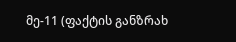მე-11 (ფაქტის განზრახ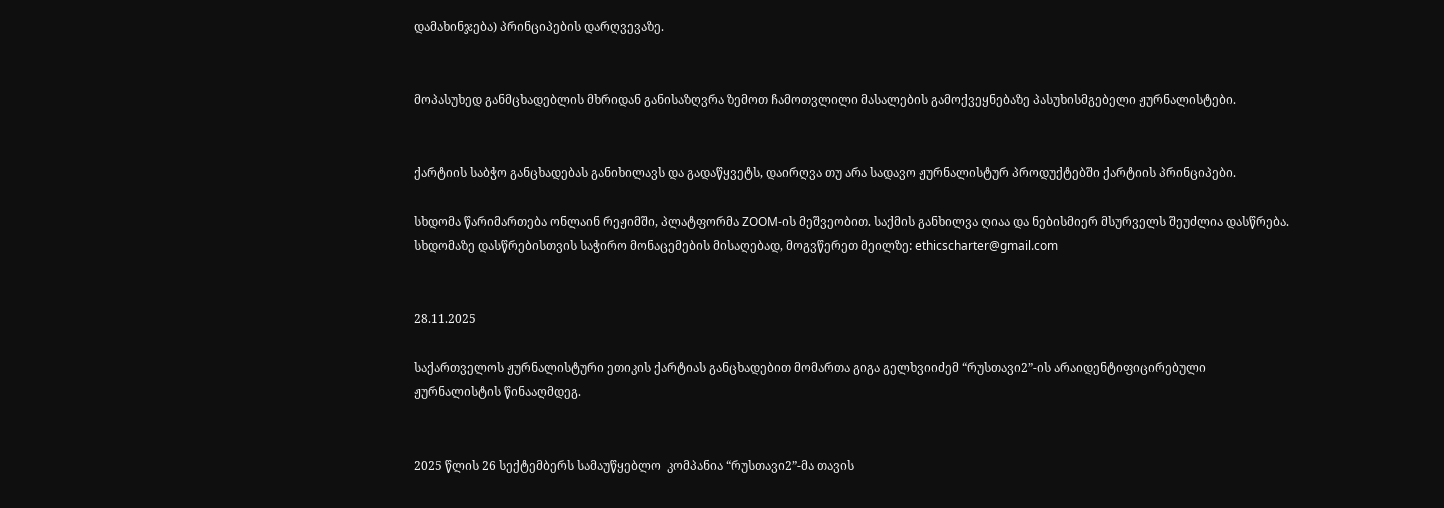დამახინჯება) პრინციპების დარღვევაზე.


მოპასუხედ განმცხადებლის მხრიდან განისაზღვრა ზემოთ ჩამოთვლილი მასალების გამოქვეყნებაზე პასუხისმგებელი ჟურნალისტები.


ქარტიის საბჭო განცხადებას განიხილავს და გადაწყვეტს, დაირღვა თუ არა სადავო ჟურნალისტურ პროდუქტებში ქარტიის პრინციპები.

სხდომა წარიმართება ონლაინ რეჟიმში, პლატფორმა ZOOM-ის მეშვეობით. საქმის განხილვა ღიაა და ნებისმიერ მსურველს შეუძლია დასწრება. სხდომაზე დასწრებისთვის საჭირო მონაცემების მისაღებად, მოგვწერეთ მეილზე: ethicscharter@gmail.com


28.11.2025

საქართველოს ჟურნალისტური ეთიკის ქარტიას განცხადებით მომართა გიგა გელხვიიძემ “რუსთავი2”-ის არაიდენტიფიცირებული ჟურნალისტის წინააღმდეგ.


2025 წლის 26 სექტემბერს სამაუწყებლო  კომპანია “რუსთავი2”-მა თავის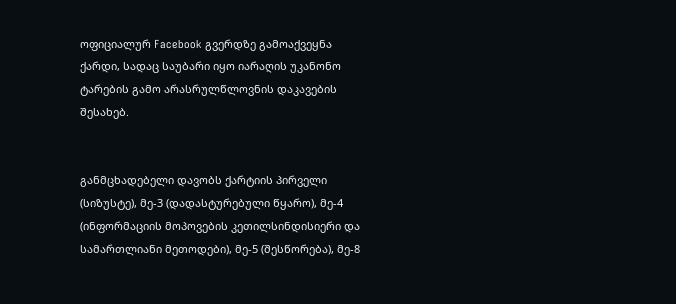ოფიციალურ Facebook გვერდზე გამოაქვეყნა ქარდი, სადაც საუბარი იყო იარაღის უკანონო ტარების გამო არასრულწლოვნის დაკავების შესახებ.


განმცხადებელი დავობს ქარტიის პირველი (სიზუსტე), მე-3 (დადასტურებული წყარო), მე-4 (ინფორმაციის მოპოვების კეთილსინდისიერი და სამართლიანი მეთოდები), მე-5 (შესწორება), მე-8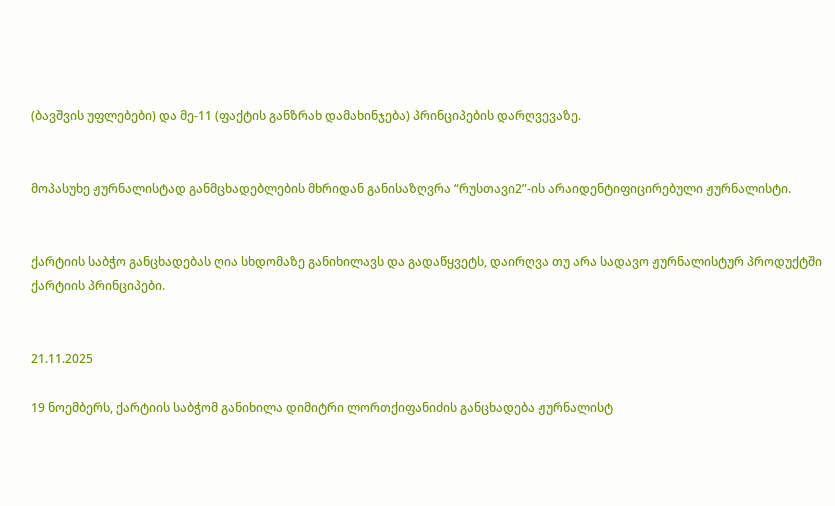(ბავშვის უფლებები) და მე-11 (ფაქტის განზრახ დამახინჯება) პრინციპების დარღვევაზე.


მოპასუხე ჟურნალისტად განმცხადებლების მხრიდან განისაზღვრა “რუსთავი2”-ის არაიდენტიფიცირებული ჟურნალისტი.


ქარტიის საბჭო განცხადებას ღია სხდომაზე განიხილავს და გადაწყვეტს, დაირღვა თუ არა სადავო ჟურნალისტურ პროდუქტში ქარტიის პრინციპები.


21.11.2025

19 ნოემბერს, ქარტიის საბჭომ განიხილა დიმიტრი ლორთქიფანიძის განცხადება ჟურნალისტ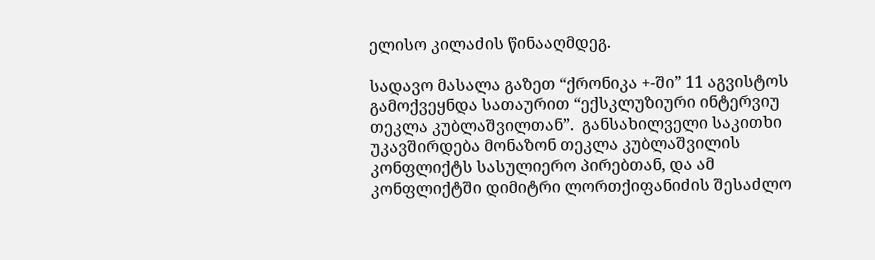ელისო კილაძის წინააღმდეგ.

სადავო მასალა გაზეთ “ქრონიკა +-ში” 11 აგვისტოს გამოქვეყნდა სათაურით “ექსკლუზიური ინტერვიუ თეკლა კუბლაშვილთან”.  განსახილველი საკითხი უკავშირდება მონაზონ თეკლა კუბლაშვილის კონფლიქტს სასულიერო პირებთან, და ამ კონფლიქტში დიმიტრი ლორთქიფანიძის შესაძლო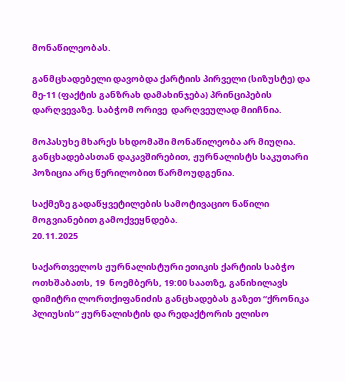მონაწილეობას.

განმცხადებელი დავობდა ქარტიის პირველი (სიზუსტე) და მე-11 (ფაქტის განზრახ დამახინჯება) პრინციპების დარღვევაზე. საბჭომ ორივე  დარღვეულად მიიჩნია.

მოპასუხე მხარეს სხდომაში მონაწილეობა არ მიუღია. განცხადებასთან დაკავშირებით, ჟურნალისტს საკუთარი პოზიცია არც წერილობით წარმოუდგენია.

საქმეზე გადაწყვეტილების სამოტივაციო ნაწილი მოგვიანებით გამოქვეყნდება.
20.11.2025

საქართველოს ჟურნალისტური ეთიკის ქარტიის საბჭო ოთხშაბათს, 19  ნოემბერს, 19:00 საათზე, განიხილავს დიმიტრი ლორთქიფანიძის განცხადებას გაზეთ “ქრონიკა პლიუსის“ ჟურნალისტის და რედაქტორის ელისო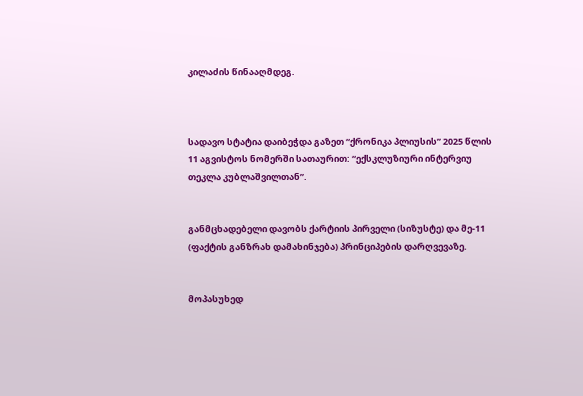კილაძის წინააღმდეგ.



სადავო სტატია დაიბეჭდა გაზეთ “ქრონიკა პლიუსის” 2025 წლის 11 აგვისტოს ნომერში სათაურით: “ექსკლუზიური ინტერვიუ თეკლა კუბლაშვილთან”.


განმცხადებელი დავობს ქარტიის პირველი (სიზუსტე) და მე-11 (ფაქტის განზრახ დამახინჯება) პრინციპების დარღვევაზე.


მოპასუხედ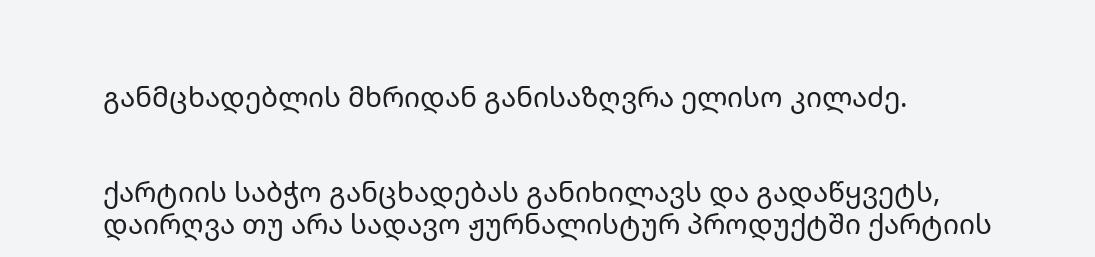განმცხადებლის მხრიდან განისაზღვრა ელისო კილაძე.


ქარტიის საბჭო განცხადებას განიხილავს და გადაწყვეტს, დაირღვა თუ არა სადავო ჟურნალისტურ პროდუქტში ქარტიის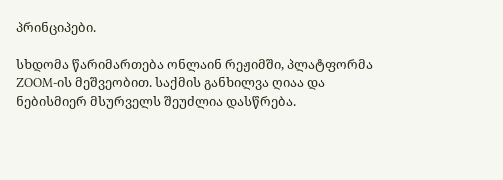პრინციპები.

სხდომა წარიმართება ონლაინ რეჟიმში, პლატფორმა ZOOM-ის მეშვეობით. საქმის განხილვა ღიაა და ნებისმიერ მსურველს შეუძლია დასწრება.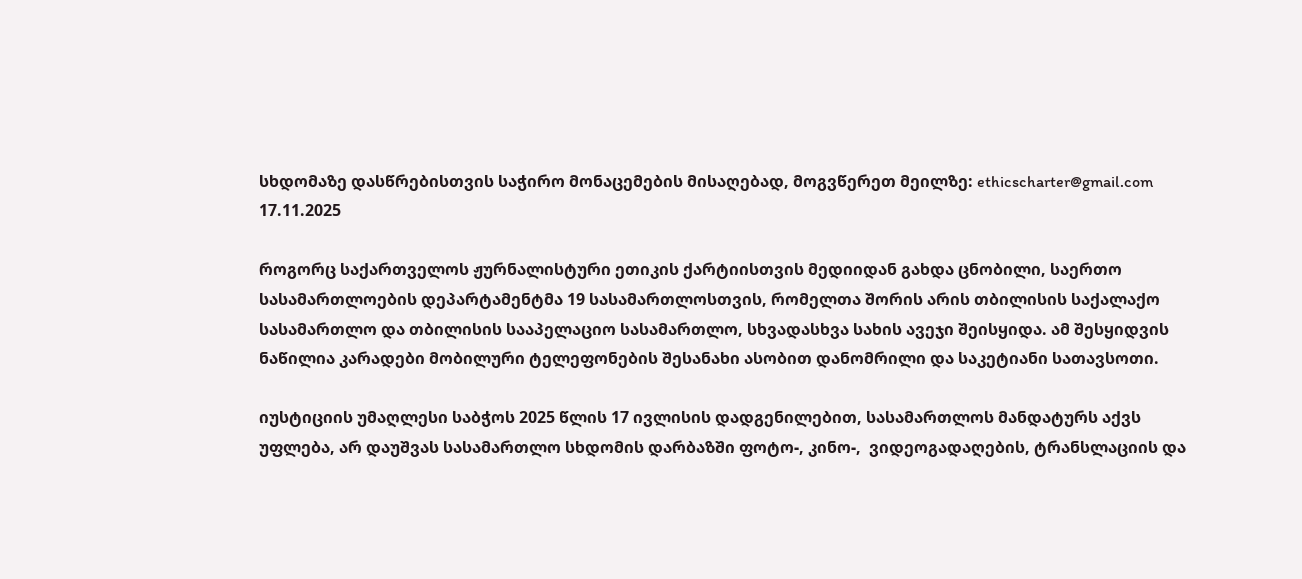სხდომაზე დასწრებისთვის საჭირო მონაცემების მისაღებად, მოგვწერეთ მეილზე: ethicscharter@gmail.com
17.11.2025

როგორც საქართველოს ჟურნალისტური ეთიკის ქარტიისთვის მედიიდან გახდა ცნობილი, საერთო სასამართლოების დეპარტამენტმა 19 სასამართლოსთვის, რომელთა შორის არის თბილისის საქალაქო სასამართლო და თბილისის სააპელაციო სასამართლო, სხვადასხვა სახის ავეჯი შეისყიდა. ამ შესყიდვის ნაწილია კარადები მობილური ტელეფონების შესანახი ასობით დანომრილი და საკეტიანი სათავსოთი.

იუსტიციის უმაღლესი საბჭოს 2025 წლის 17 ივლისის დადგენილებით, სასამართლოს მანდატურს აქვს უფლება, არ დაუშვას სასამართლო სხდომის დარბაზში ფოტო-, კინო-,  ვიდეოგადაღების, ტრანსლაციის და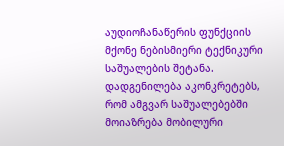აუდიოჩანაწერის ფუნქციის მქონე ნებისმიერი ტექნიკური საშუალების შეტანა. დადგენილება აკონკრეტებს, რომ ამგვარ საშუალებებში მოიაზრება მობილური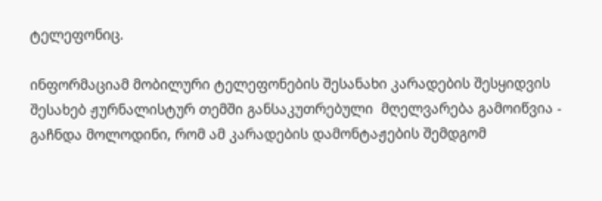ტელეფონიც.

ინფორმაციამ მობილური ტელეფონების შესანახი კარადების შესყიდვის შესახებ ჟურნალისტურ თემში განსაკუთრებული  მღელვარება გამოიწვია - გაჩნდა მოლოდინი, რომ ამ კარადების დამონტაჟების შემდგომ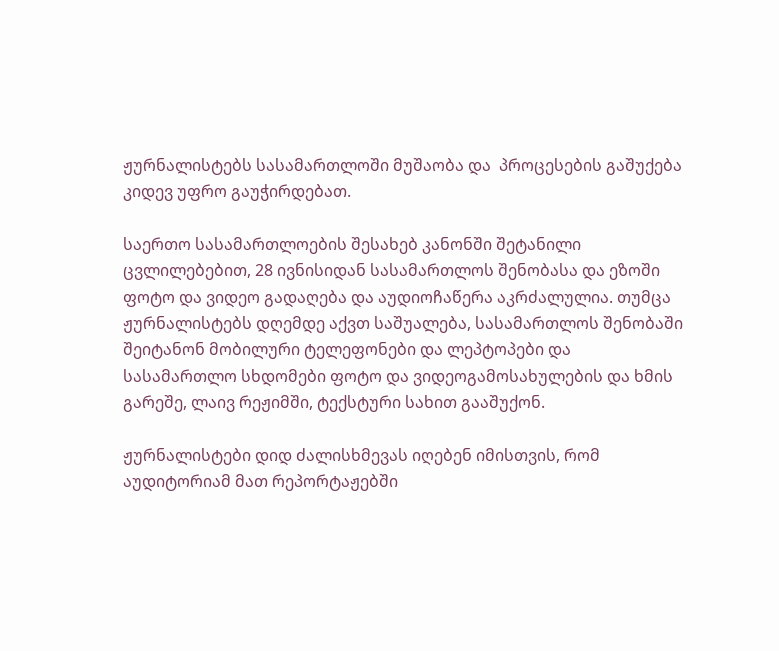ჟურნალისტებს სასამართლოში მუშაობა და  პროცესების გაშუქება კიდევ უფრო გაუჭირდებათ.

საერთო სასამართლოების შესახებ კანონში შეტანილი ცვლილებებით, 28 ივნისიდან სასამართლოს შენობასა და ეზოში ფოტო და ვიდეო გადაღება და აუდიოჩაწერა აკრძალულია. თუმცა ჟურნალისტებს დღემდე აქვთ საშუალება, სასამართლოს შენობაში შეიტანონ მობილური ტელეფონები და ლეპტოპები და სასამართლო სხდომები ფოტო და ვიდეოგამოსახულების და ხმის გარეშე, ლაივ რეჟიმში, ტექსტური სახით გააშუქონ.

ჟურნალისტები დიდ ძალისხმევას იღებენ იმისთვის, რომ აუდიტორიამ მათ რეპორტაჟებში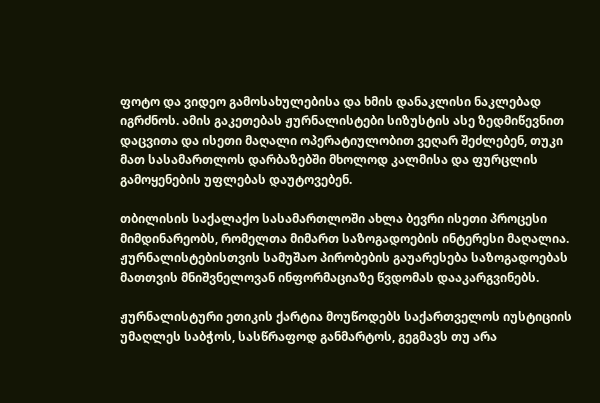ფოტო და ვიდეო გამოსახულებისა და ხმის დანაკლისი ნაკლებად იგრძნოს. ამის გაკეთებას ჟურნალისტები სიზუსტის ასე ზედმიწევნით დაცვითა და ისეთი მაღალი ოპერატიულობით ვეღარ შეძლებენ, თუკი მათ სასამართლოს დარბაზებში მხოლოდ კალმისა და ფურცლის გამოყენების უფლებას დაუტოვებენ.

თბილისის საქალაქო სასამართლოში ახლა ბევრი ისეთი პროცესი მიმდინარეობს, რომელთა მიმართ საზოგადოების ინტერესი მაღალია. ჟურნალისტებისთვის სამუშაო პირობების გაუარესება საზოგადოებას მათთვის მნიშვნელოვან ინფორმაციაზე წვდომას დააკარგვინებს.

ჟურნალისტური ეთიკის ქარტია მოუწოდებს საქართველოს იუსტიციის უმაღლეს საბჭოს, სასწრაფოდ განმარტოს, გეგმავს თუ არა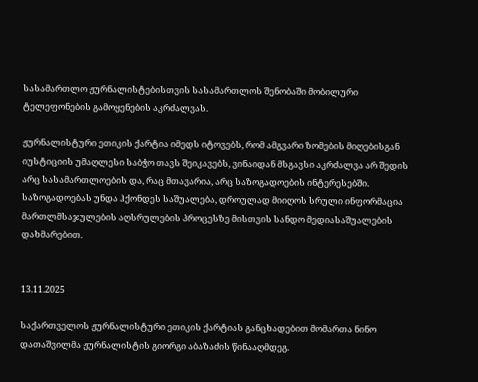სასამართლო ჟურნალისტებისთვის სასამართლოს შენობაში მობილური ტელეფონების გამოყენების აკრძალვას.

ჟურნალისტური ეთიკის ქარტია იმედს იტოვებს, რომ ამგვარი ზომების მიღებისგან იუსტიციის უმაღლესი საბჭო თავს შეიკავებს, ვინაიდან მსგავსი აკრძალვა არ შედის არც სასამართლოების და, რაც მთავარია, არც საზოგადოების ინტერესებში. საზოგადოებას უნდა ჰქონდეს საშუალება, დროულად მიიღოს სრული ინფორმაცია მართლმსაჯულების აღსრულების პროცესზე მისთვის სანდო მედიასაშუალების დახმარებით.


13.11.2025

საქართველოს ჟურნალისტური ეთიკის ქარტიას განცხადებით მომართა ნინო დათაშვილმა ჟურნალისტის გიორგი აბაზაძის წინააღმდეგ.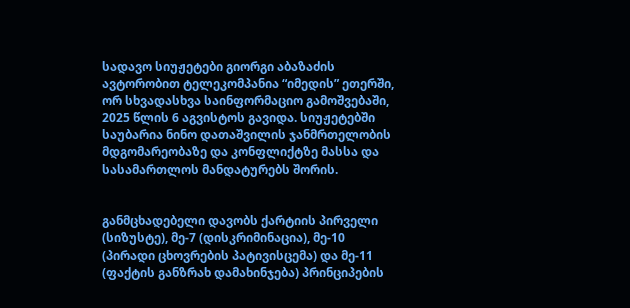სადავო სიუჟეტები გიორგი აბაზაძის ავტორობით ტელეკომპანია “იმედის” ეთერში, ორ სხვადასხვა საინფორმაციო გამოშვებაში, 2025 წლის 6 აგვისტოს გავიდა. სიუჟეტებში საუბარია ნინო დათაშვილის ჯანმრთელობის მდგომარეობაზე და კონფლიქტზე მასსა და სასამართლოს მანდატურებს შორის.


განმცხადებელი დავობს ქარტიის პირველი (სიზუსტე), მე-7 (დისკრიმინაცია), მე-10 (პირადი ცხოვრების პატივისცემა) და მე-11 (ფაქტის განზრახ დამახინჯება) პრინციპების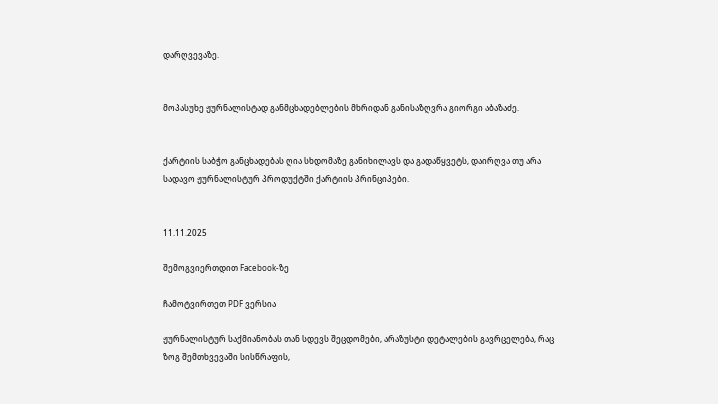დარღვევაზე.


მოპასუხე ჟურნალისტად განმცხადებლების მხრიდან განისაზღვრა გიორგი აბაზაძე.


ქარტიის საბჭო განცხადებას ღია სხდომაზე განიხილავს და გადაწყვეტს, დაირღვა თუ არა სადავო ჟურნალისტურ პროდუქტში ქარტიის პრინციპები.


11.11.2025

შემოგვიერთდით Facebook-ზე

ჩამოტვირთეთ PDF ვერსია

ჟურნალისტურ საქმიანობას თან სდევს შეცდომები, არაზუსტი დეტალების გავრცელება, რაც ზოგ შემთხვევაში სისწრაფის,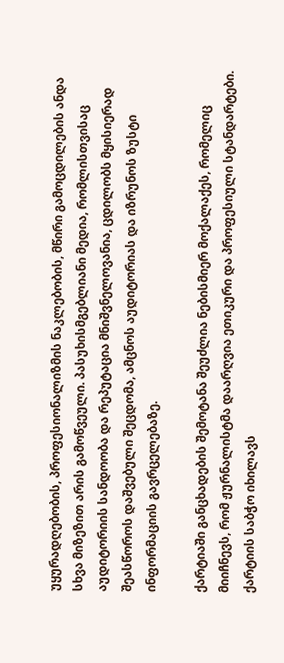უყურადღებობის, პროფესიონალიზმის ნაკლებობის, მწირი გამოცდილების ანდა სხვა მიზეზით არის გამოწვეული. პასუხისმგებლიანი მედია, რომლისთვისაც აუდიტორიის სანდოობა და რეპუტაცია მნიშვნელოვანია, ცდილობს მყისიერად შეასწოროს დაშვებული შეცდომა, ამცნოს აუდიტორიას და იზრუნოს ზუსტი ინფორმაციის გავრცელებაზე.

ქარტიაში განცხადების შემოტანა შეუძლია ნებისმიერ მოქალაქეს, რომელიც მიიჩნევს, რომ ჟურნალისტმა დაარღვია ეთიკური და პროფესიული სტანდარტები. ქარტიის საბჭო იხილავს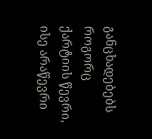განცხადებებს როგორც ქარტიის წევრი, ისე არაწევრი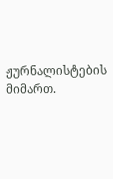ჟურნალისტების მიმართ.